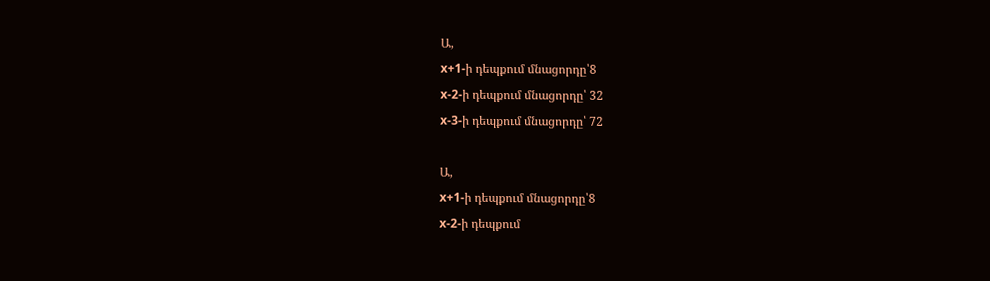Ա,
x+1-ի դեպքում մնացորդը՝8
x-2-ի դեպքում մնացորդը՝ 32
x-3-ի դեպքում մնացորդը՝ 72

Ա,
x+1-ի դեպքում մնացորդը՝8
x-2-ի դեպքում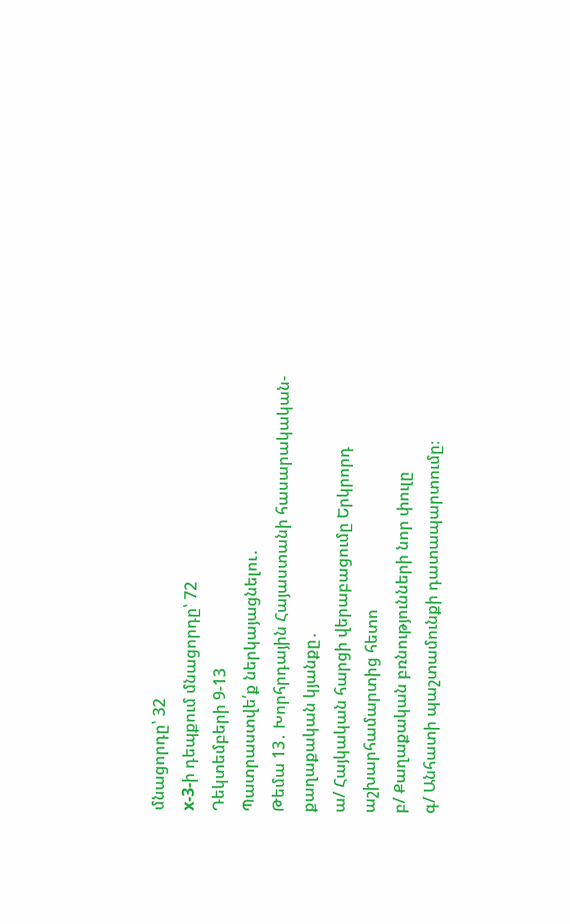մնացորդը՝ 32
x-3-ի դեպքում մնացորդը՝ 72
Դեկտեմբերի 9-13
Պատրաստվե՛ք ներկայացնելու․
Թեմա 13․ Խորհրդային Հայաստանի հասարակական-քաղաքական կյանքը․
ա/ Հայկական հարցի վերաբացումը Երկրորդ աշխարհամարտից հետո
բ/ Քաղաքական բռնությունների նոր փուլը
գ/ Անհատի պաշտամունքի դատապարտումը։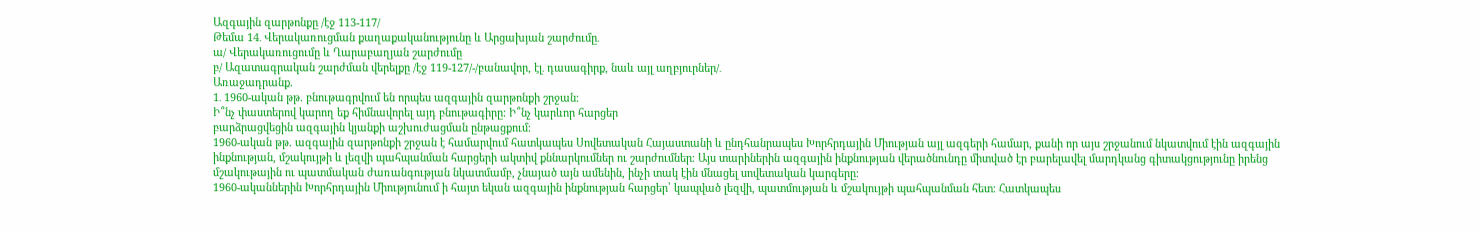Ազգային զարթոնքը /էջ 113-117/
Թեմա 14․ Վերակառուցման քաղաքականությունը և Արցախյան շարժումը․
ա/ Վերակառուցումը և Ղարաբաղյան շարժումը
բ/ Ազատագրական շարժման վերելքը /էջ 119-127/-/բանավոր, էլ․ դասագիրք, նաև այլ աղբյուրներ/․
Առաջադրանք.
1․ 1960-ական թթ. բնութագրվում են որպես ազգային զարթոնքի շրջան։
Ի՞նչ փաստերով կարող եք հիմնավորել այդ բնութագիրը։ Ի՞նչ կարևոր հարցեր
բարձրացվեցին ազգային կյանքի աշխուժացման ընթացքում։
1960-ական թթ. ազգային զարթոնքի շրջան է համարվում հատկապես Սովետական Հայաստանի և ընդհանրապես Խորհրդային Միության այլ ազգերի համար, քանի որ այս շրջանում նկատվում էին ազգային ինքնության, մշակույթի և լեզվի պահպանման հարցերի ակտիվ քննարկումներ ու շարժումներ։ Այս տարիներին ազգային ինքնության վերածնունդը միտված էր բարելավել մարդկանց գիտակցությունը իրենց մշակութային ու պատմական ժառանգության նկատմամբ, չնայած այն ամենին, ինչի տակ էին մնացել սովետական կարգերը։
1960-ականներին Խորհրդային Միությունում ի հայտ եկան ազգային ինքնության հարցեր՝ կապված լեզվի, պատմության և մշակույթի պահպանման հետ։ Հատկապես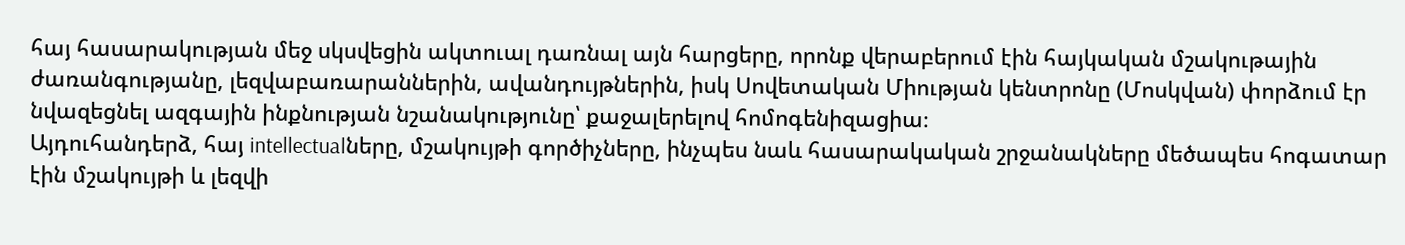հայ հասարակության մեջ սկսվեցին ակտուալ դառնալ այն հարցերը, որոնք վերաբերում էին հայկական մշակութային ժառանգությանը, լեզվաբառարաններին, ավանդույթներին, իսկ Սովետական Միության կենտրոնը (Մոսկվան) փորձում էր նվազեցնել ազգային ինքնության նշանակությունը՝ քաջալերելով հոմոգենիզացիա։
Այդուհանդերձ, հայ intellectualները, մշակույթի գործիչները, ինչպես նաև հասարակական շրջանակները մեծապես հոգատար էին մշակույթի և լեզվի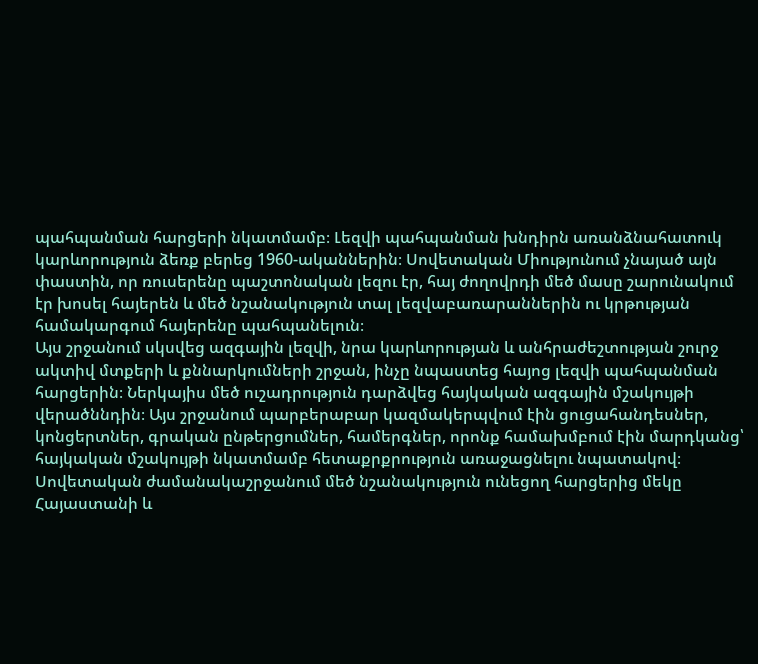պահպանման հարցերի նկատմամբ։ Լեզվի պահպանման խնդիրն առանձնահատուկ կարևորություն ձեռք բերեց 1960-ականներին։ Սովետական Միությունում չնայած այն փաստին, որ ռուսերենը պաշտոնական լեզու էր, հայ ժողովրդի մեծ մասը շարունակում էր խոսել հայերեն և մեծ նշանակություն տալ լեզվաբառարաններին ու կրթության համակարգում հայերենը պահպանելուն։
Այս շրջանում սկսվեց ազգային լեզվի, նրա կարևորության և անհրաժեշտության շուրջ ակտիվ մտքերի և քննարկումների շրջան, ինչը նպաստեց հայոց լեզվի պահպանման հարցերին։ Ներկայիս մեծ ուշադրություն դարձվեց հայկական ազգային մշակույթի վերածննդին։ Այս շրջանում պարբերաբար կազմակերպվում էին ցուցահանդեսներ, կոնցերտներ, գրական ընթերցումներ, համերգներ, որոնք համախմբում էին մարդկանց՝ հայկական մշակույթի նկատմամբ հետաքրքրություն առաջացնելու նպատակով։
Սովետական ժամանակաշրջանում մեծ նշանակություն ունեցող հարցերից մեկը Հայաստանի և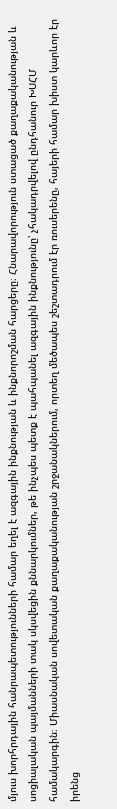մյուս խորհրդային հանրապետությունների համար եղել է ազգային ինքնության և ինքնորոշման հարցերը։ Հնարավորություն ստացած քաղաքականության և սոցիալական պայմանների տակ սկսվեցին քննարկումներ, թե ինչպես պետք է պահպանել ազգային ինքնությունը՝ չհակադրվելով ընդհանուր ԽՍՀՄ համակարգին։ Միասնական սովետական քաղաքականության շրջանակներում, որտեղ մեծապես շեշտադրում էր ռուսերենը, հայերի համար խիստ կարևոր էր իրենց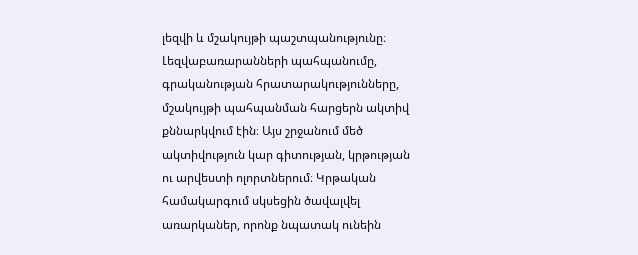լեզվի և մշակույթի պաշտպանությունը։ Լեզվաբառարանների պահպանումը, գրականության հրատարակությունները, մշակույթի պահպանման հարցերն ակտիվ քննարկվում էին։ Այս շրջանում մեծ ակտիվություն կար գիտության, կրթության ու արվեստի ոլորտներում։ Կրթական համակարգում սկսեցին ծավալվել առարկաներ, որոնք նպատակ ունեին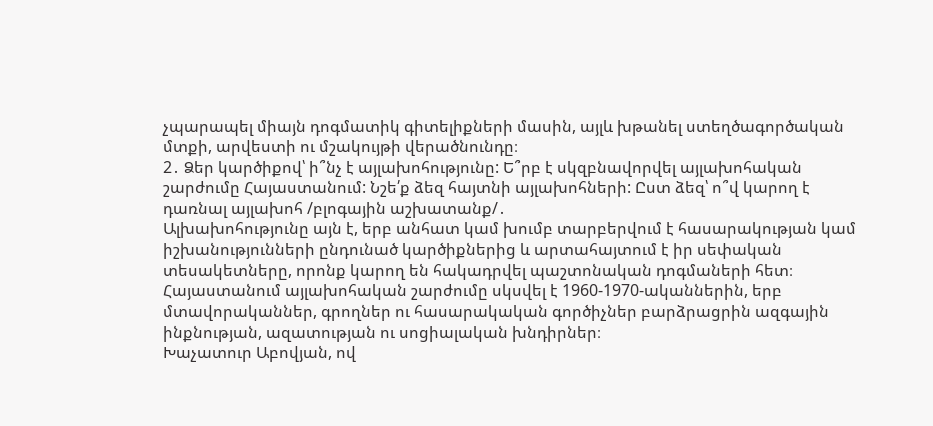չպարապել միայն դոգմատիկ գիտելիքների մասին, այլև խթանել ստեղծագործական մտքի, արվեստի ու մշակույթի վերածնունդը։
2․ Ձեր կարծիքով՝ ի՞նչ է այլախոհությունը: Ե՞րբ է սկզբնավորվել այլախոհական շարժումը Հայաստանում: Նշե՛ք ձեզ հայտնի այլախոհների: Ըստ ձեզ՝ ո՞վ կարող է դառնալ այլախոհ /բլոգային աշխատանք/․
Ալխախոհությունը այն է, երբ անհատ կամ խումբ տարբերվում է հասարակության կամ իշխանությունների ընդունած կարծիքներից և արտահայտում է իր սեփական տեսակետները, որոնք կարող են հակադրվել պաշտոնական դոգմաների հետ։ Հայաստանում այլախոհական շարժումը սկսվել է 1960-1970-ականներին, երբ մտավորականներ, գրողներ ու հասարակական գործիչներ բարձրացրին ազգային ինքնության, ազատության ու սոցիալական խնդիրներ։
Խաչատուր Աբովյան, ով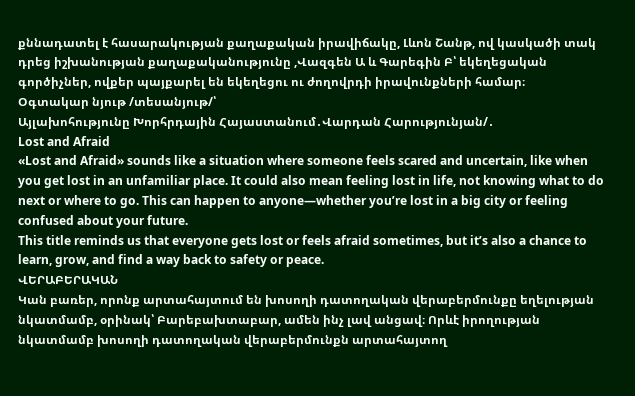քննադատել է հասարակության քաղաքական իրավիճակը, Լևոն Շանթ, ով կասկածի տակ դրեց իշխանության քաղաքականությունը ,Վազգեն Ա և Գարեգին Բ՝ եկեղեցական գործիչներ, ովքեր պայքարել են եկեղեցու ու ժողովրդի իրավունքների համար։
Օգտակար նյութ /տեսանյութ/՝
Այլախոհությունը Խորհրդային Հայաստանում․Վարդան Հարությունյան/․
Lost and Afraid
«Lost and Afraid» sounds like a situation where someone feels scared and uncertain, like when you get lost in an unfamiliar place. It could also mean feeling lost in life, not knowing what to do next or where to go. This can happen to anyone—whether you’re lost in a big city or feeling confused about your future.
This title reminds us that everyone gets lost or feels afraid sometimes, but it’s also a chance to learn, grow, and find a way back to safety or peace.
ՎԵՐԱԲԵՐԱԿԱՆ
Կան բառեր, որոնք արտահայտում են խոսողի դատողական վերաբերմունքը եղելության նկատմամբ, օրինակ՝ Բարեբախտաբար, ամեն ինչ լավ անցավ։ Որևէ իրողության նկատմամբ խոսողի դատողական վերաբերմունքն արտահայտող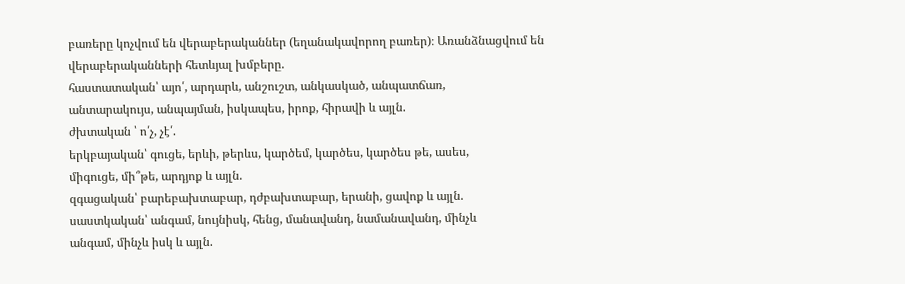բառերը կոչվում են վերաբերականներ (եղանակավորող բառեր)։ Առանձնացվում են վերաբերականների հետևյալ խմբերը.
հաստատական՝ այո՛, արդարև, անշուշտ, անկասկած, անպատճառ,
անտարակույս, անպայման, իսկապես, իրոք, հիրավի և այլն.
ժխտական ՝ ո՛չ, չէ՛.
երկբայական՝ գուցե, երևի, թերևս, կարծեմ, կարծես, կարծես թե, ասես,
միգուցե, մի՞թե, արդյոք և այլն.
զգացական՝ բարեբախտաբար, դժբախտաբար, երանի, ցավոք և այլն.
սաստկական՝ անգամ, նույնիսկ, հենց, մանավանդ, նամանավանդ, մինչև
անգամ, մինչև իսկ և այլն.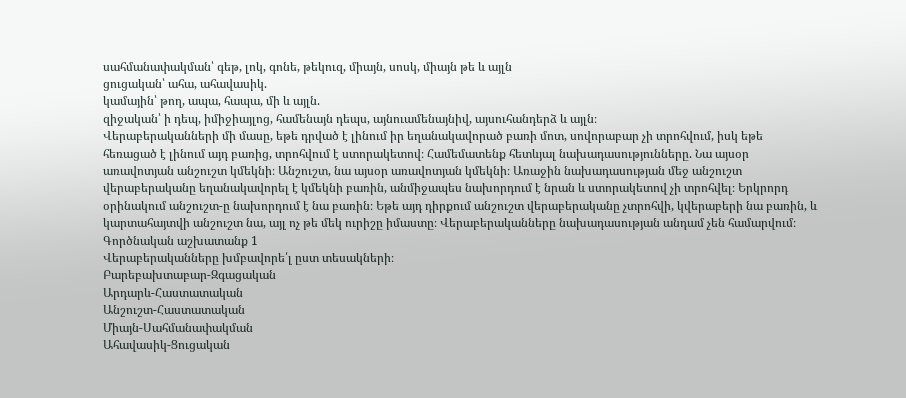սահմանափակման՝ գեթ, լոկ, գոնե, թեկուզ, միայն, սոսկ, միայն թե և այլն
ցուցական՝ ահա, ահավասիկ.
կամային՝ թող, ապա, հապա, մի և այլն.
զիջական՝ ի դեպ, իմիջիայլոց, համենայն դեպս, այնուամենայնիվ, այսուհանդերձ և այլն։
Վերաբերականների մի մասը, եթե դրված է լինում իր եղանակավորած բառի մոտ, սովորաբար չի տրոհվում, իսկ եթե հեռացած է լինում այդ բառից, տրոհվում է ստորակետով։ Համեմատենք հետևյալ նախադասությունները. Նա այսօր առավոտյան անշուշտ կմեկնի։ Անշուշտ, նա այսօր առավոտյան կմեկնի։ Առաջին նախադասության մեջ անշուշտ վերաբերականը եղանակավորել է կմեկնի բառին, անմիջապես նախորդում է նրան և ստորակետով չի տրոհվել։ Երկրորդ օրինակում անշուշտ-ը նախորդում է նա բառին։ Եթե այդ դիրքում անշուշտ վերաբերականը չտրոհվի, կվերաբերի նա բառին, և կարտահայտվի անշուշտ նա, այլ ոչ թե մեկ ուրիշը իմաստը։ Վերաբերականները նախադասության անդամ չեն համարվում։
Գործնական աշխատանք 1
Վերաբերականները խմբավորե՛լ ըստ տեսակների։
Բարեբախտաբար-Զգացական
Արդարև-Հաստատական
Անշուշտ-Հաստատական
Միայն-Սահմանափակման
Ահավասիկ-Ցուցական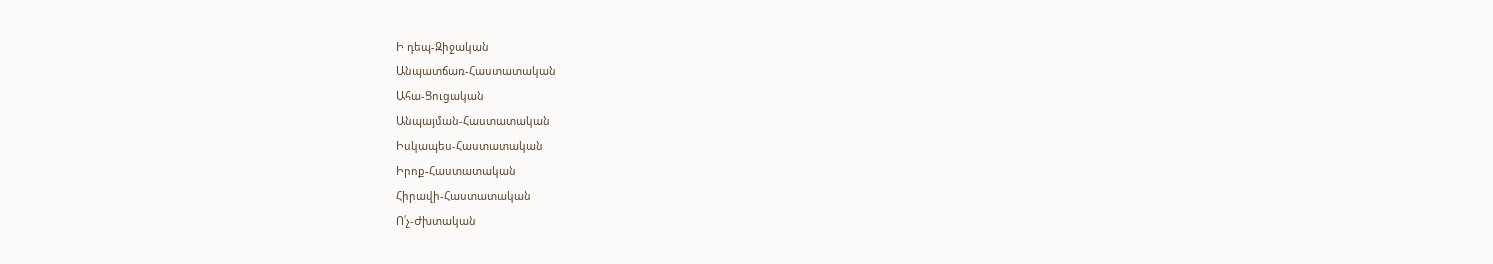Ի դեպ-Զիջական
Անպատճառ-Հաստատական
Ահա-Ցուցական
Անպայման-Հաստատական
Իսկապես-Հաստատական
Իրոք-Հաստատական
Հիրավի-Հաստատական
Ո՛չ-Ժխտական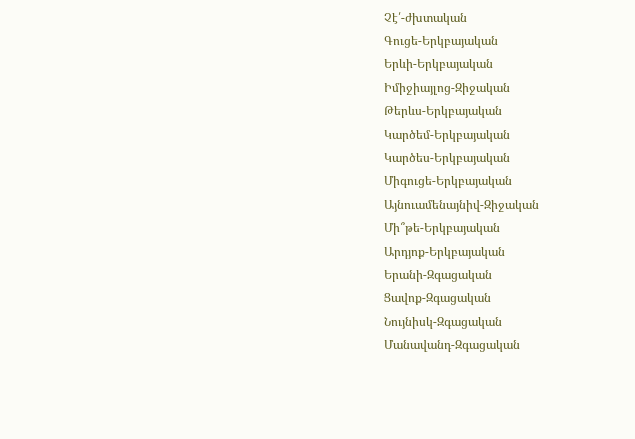Չէ՛-ժխտական
Գուցե-Երկբայական
Երևի-Երկբայական
Իմիջիայլոց-Զիջական
Թերևս-Երկբայական
Կարծեմ-Երկբայական
Կարծես-Երկբայական
Միգուցե-Երկբայական
Այնուամենայնիվ-Զիջական
Մի՞թե-Երկբայական
Արդյոք-Երկբայական
Երանի-Զգացական
Ցավոք-Զգացական
Նույնիսկ-Զգացական
Մանավանդ-Զգացական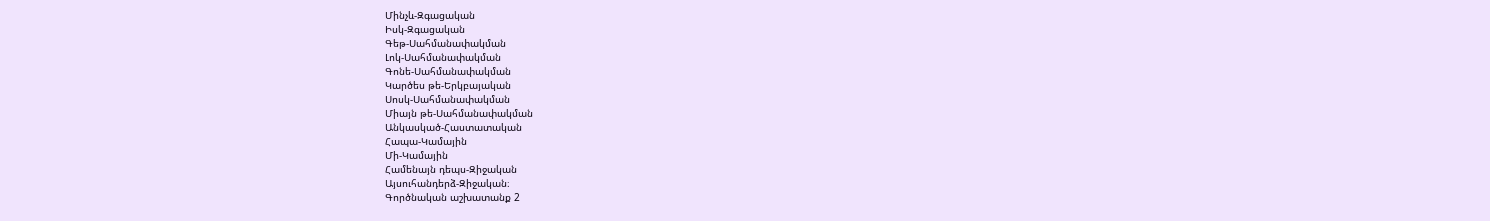Մինչև-Զգացական
Իսկ-Զգացական
Գեթ-Սահմանափակման
Լոկ-Սահմանափակման
Գոնե-Սահմանափակման
Կարծես թե-Երկբայական
Սոսկ-Սահմանափակման
Միայն թե-Սահմանափակման
Անկասկած-Հաստատական
Հապա-Կամային
Մի-Կամային
Համենայն դեպս-Զիջական
Այսուհանդերձ-Զիջական։
Գործնական աշխատանք 2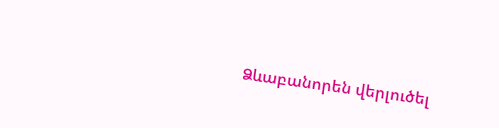Ձևաբանորեն վերլուծել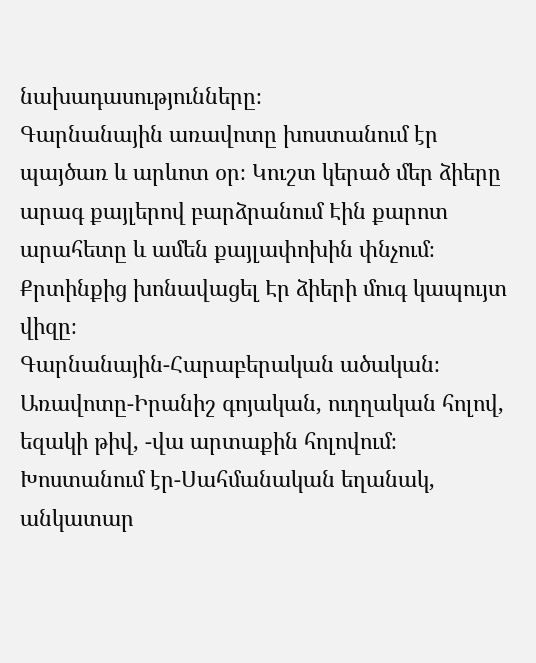նախադասությունները։
Գարնանային առավոտը խոստանում էր պայծառ և արևոտ օր։ Կուշտ կերած մեր ձիերը արագ քայլերով բարձրանում Էին քարոտ արահետը և ամեն քայլափոխին փնչում։ Քրտինքից խոնավացել Էր ձիերի մուգ կապույտ վիզը։
Գարնանային-Հարաբերական ածական։
Առավոտը-Իրանիշ գոյական, ուղղական հոլով, եզակի թիվ, -վա արտաքին հոլովում։
Խոստանում էր-Սահմանական եղանակ, անկատար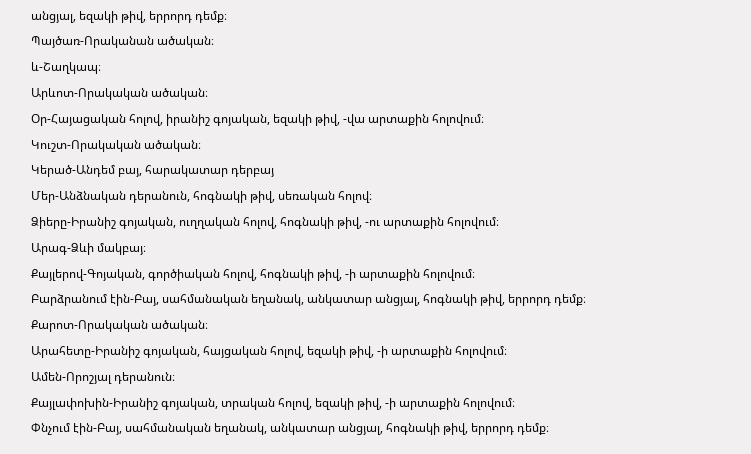անցյալ, եզակի թիվ, երրորդ դեմք։
Պայծառ-Որականան ածական։
և-Շաղկապ։
Արևոտ-Որակական ածական։
Օր-Հայացական հոլով, իրանիշ գոյական, եզակի թիվ, -վա արտաքին հոլովում։
Կուշտ-Որակական ածական։
Կերած-Անդեմ բայ, հարակատար դերբայ
Մեր-Անձնական դերանուն, հոգնակի թիվ, սեռական հոլով։
Ձիերը-Իրանիշ գոյական, ուղղական հոլով, հոգնակի թիվ, -ու արտաքին հոլովում։
Արագ-Ձևի մակբայ։
Քայլերով-Գոյական, գործիական հոլով, հոգնակի թիվ, -ի արտաքին հոլովում։
Բարձրանում էին-Բայ, սահմանական եղանակ, անկատար անցյալ, հոգնակի թիվ, երրորդ դեմք։
Քարոտ-Որակական ածական։
Արահետը-Իրանիշ գոյական, հայցական հոլով, եզակի թիվ, -ի արտաքին հոլովում։
Ամեն-Որոշյալ դերանուն։
Քայլափոխին-Իրանիշ գոյական, տրական հոլով, եզակի թիվ, -ի արտաքին հոլովում։
Փնչում էին-Բայ, սահմանական եղանակ, անկատար անցյալ, հոգնակի թիվ, երրորդ դեմք։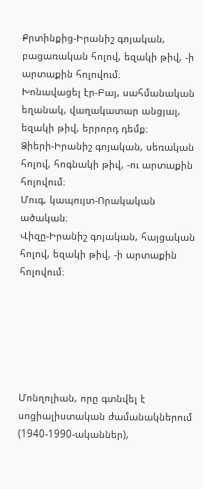Քրտինքից-Իրանիշ գոյական, բացառական հոլով, եզակի թիվ, -ի արտաքին հոլովում։
Խոնավացել էր-Բայ, սահմանական եղանակ, վաղակատար անցյալ, եզակի թիվ, երրորդ դեմք։
Ձիերի-Իրանիշ գոյական, սեռական հոլով, հոգնակի թիվ, -ու արտաքին հոլովում։
Մուգ, կապույտ-Որակական ածական։
Վիզը-Իրանիշ գոյական, հայցական հոլով, եզակի թիվ, -ի արտաքին հոլովում։






Մոնղոլիան, որը գտնվել է սոցիալիստական ժամանակներում (1940-1990-ականներ),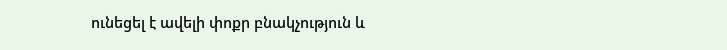ունեցել է ավելի փոքր բնակչություն և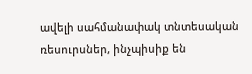ավելի սահմանափակ տնտեսական ռեսուրսներ, ինչպիսիք են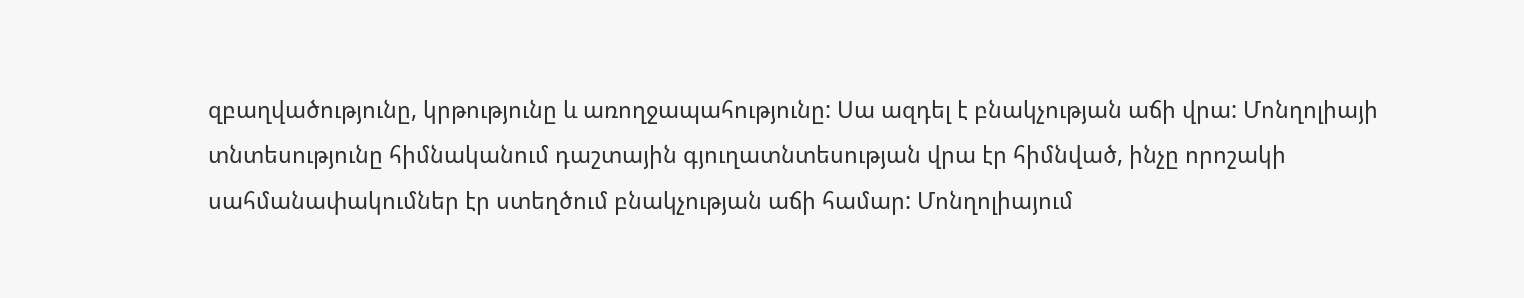զբաղվածությունը, կրթությունը և առողջապահությունը: Սա ազդել է բնակչության աճի վրա: Մոնղոլիայի տնտեսությունը հիմնականում դաշտային գյուղատնտեսության վրա էր հիմնված, ինչը որոշակի սահմանափակումներ էր ստեղծում բնակչության աճի համար: Մոնղոլիայում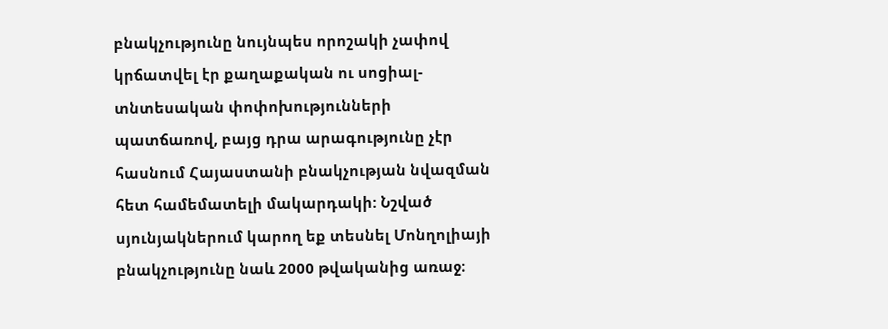բնակչությունը նույնպես որոշակի չափով կրճատվել էր քաղաքական ու սոցիալ-տնտեսական փոփոխությունների պատճառով, բայց դրա արագությունը չէր հասնում Հայաստանի բնակչության նվազման հետ համեմատելի մակարդակի: Նշված սյունյակներում կարող եք տեսնել Մոնղոլիայի բնակչությունը նաև 2000 թվականից առաջ։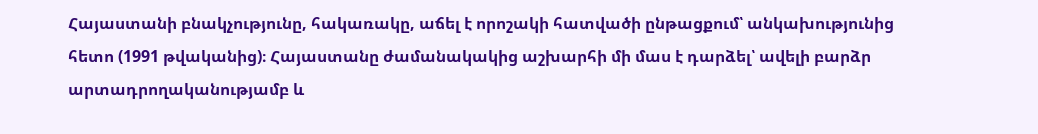Հայաստանի բնակչությունը, հակառակը, աճել է որոշակի հատվածի ընթացքում՝ անկախությունից հետո (1991 թվականից)։ Հայաստանը ժամանակակից աշխարհի մի մաս է դարձել՝ ավելի բարձր արտադրողականությամբ և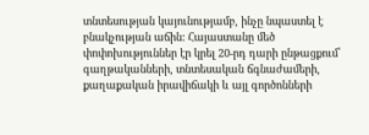տնտեսության կայունությամբ, ինչը նպաստել է բնակչության աճին: Հայաստանը մեծ փոփոխություններ էր կրել 20-րդ դարի ընթացքում՝ գաղթականների, տնտեսական ճգնաժամերի, քաղաքական իրավիճակի և այլ գործոնների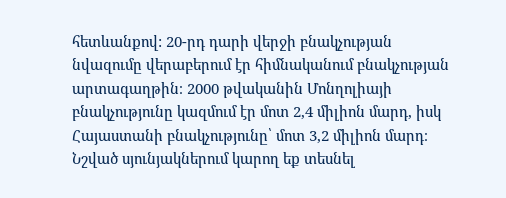հետևանքով: 20-րդ դարի վերջի բնակչության նվազումը վերաբերում էր հիմնականում բնակչության արտագաղթին։ 2000 թվականին Մոնղոլիայի բնակչությունը կազմում էր մոտ 2,4 միլիոն մարդ, իսկ Հայաստանի բնակչությունը՝ մոտ 3,2 միլիոն մարդ։ Նշված սյունյակներում կարող եք տեսնել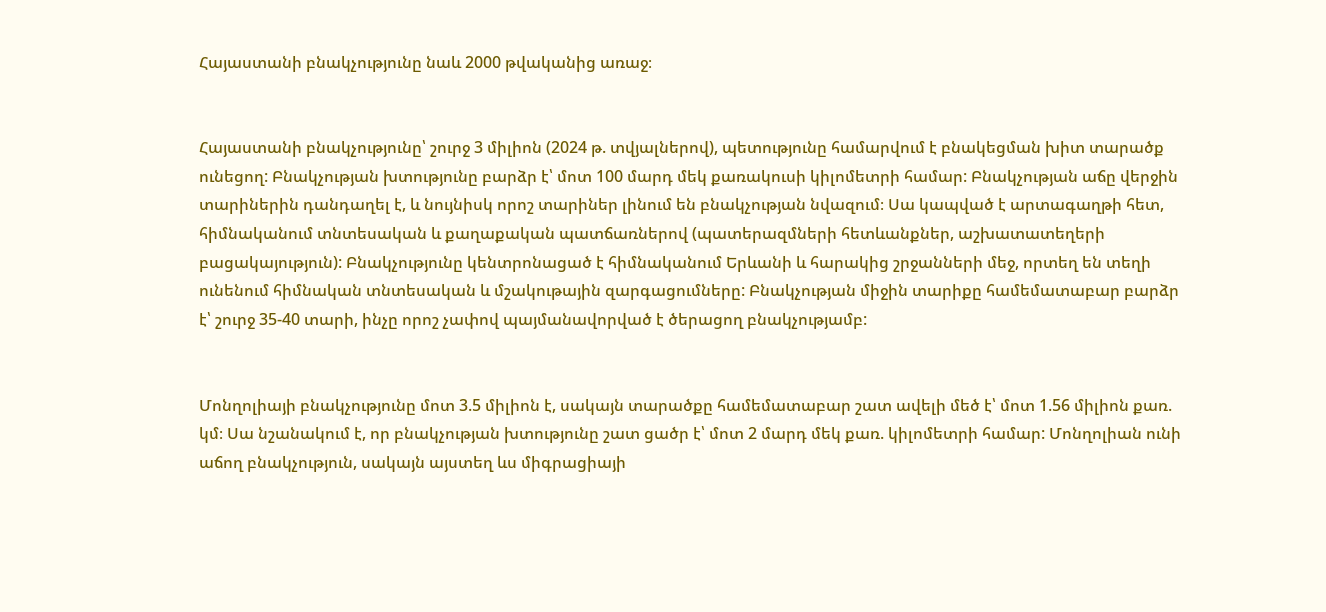Հայաստանի բնակչությունը նաև 2000 թվականից առաջ։


Հայաստանի բնակչությունը՝ շուրջ 3 միլիոն (2024 թ. տվյալներով), պետությունը համարվում է բնակեցման խիտ տարածք ունեցող: Բնակչության խտությունը բարձր է՝ մոտ 100 մարդ մեկ քառակուսի կիլոմետրի համար: Բնակչության աճը վերջին տարիներին դանդաղել է, և նույնիսկ որոշ տարիներ լինում են բնակչության նվազում։ Սա կապված է արտագաղթի հետ, հիմնականում տնտեսական և քաղաքական պատճառներով (պատերազմների հետևանքներ, աշխատատեղերի բացակայություն): Բնակչությունը կենտրոնացած է հիմնականում Երևանի և հարակից շրջանների մեջ, որտեղ են տեղի ունենում հիմնական տնտեսական և մշակութային զարգացումները: Բնակչության միջին տարիքը համեմատաբար բարձր է՝ շուրջ 35-40 տարի, ինչը որոշ չափով պայմանավորված է ծերացող բնակչությամբ:


Մոնղոլիայի բնակչությունը մոտ 3.5 միլիոն է, սակայն տարածքը համեմատաբար շատ ավելի մեծ է՝ մոտ 1.56 միլիոն քառ. կմ։ Սա նշանակում է, որ բնակչության խտությունը շատ ցածր է՝ մոտ 2 մարդ մեկ քառ. կիլոմետրի համար: Մոնղոլիան ունի աճող բնակչություն, սակայն այստեղ ևս միգրացիայի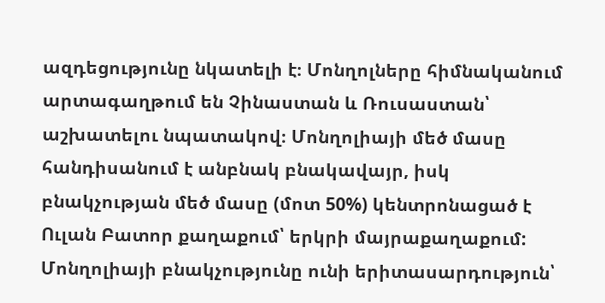ազդեցությունը նկատելի է։ Մոնղոլները հիմնականում արտագաղթում են Չինաստան և Ռուսաստան՝ աշխատելու նպատակով։ Մոնղոլիայի մեծ մասը հանդիսանում է անբնակ բնակավայր, իսկ բնակչության մեծ մասը (մոտ 50%) կենտրոնացած է Ուլան Բատոր քաղաքում՝ երկրի մայրաքաղաքում: Մոնղոլիայի բնակչությունը ունի երիտասարդություն՝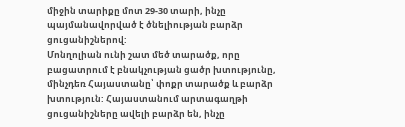միջին տարիքը մոտ 29-30 տարի, ինչը պայմանավորված է ծնելիության բարձր ցուցանիշներով:
Մոնղոլիան ունի շատ մեծ տարածք, որը բացատրում է բնակչության ցածր խտությունը, մինչդեռ Հայաստանը՝ փոքր տարածք և բարձր խտություն: Հայաստանում արտագաղթի ցուցանիշները ավելի բարձր են, ինչը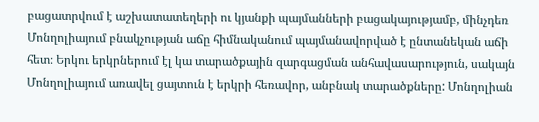բացատրվում է աշխատատեղերի ու կյանքի պայմանների բացակայությամբ, մինչդեռ Մոնղոլիայում բնակչության աճը հիմնականում պայմանավորված է ընտանեկան աճի հետ։ Երկու երկրներում էլ կա տարածքային զարգացման անհավասարություն, սակայն Մոնղոլիայում առավել ցայտուն է երկրի հեռավոր, անբնակ տարածքները: Մոնղոլիան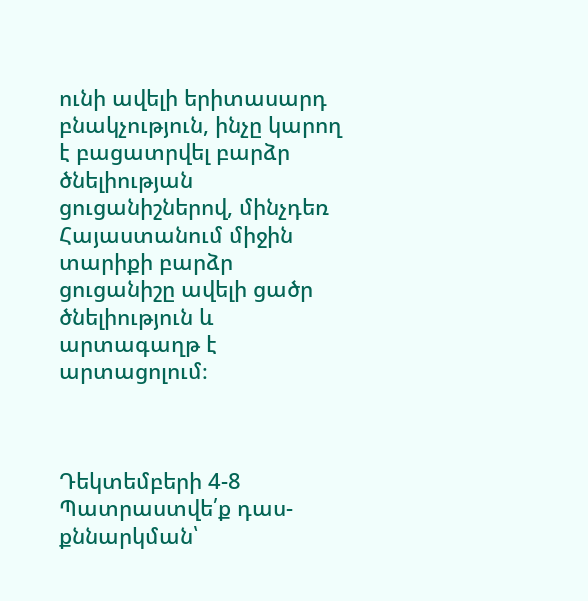ունի ավելի երիտասարդ բնակչություն, ինչը կարող է բացատրվել բարձր ծնելիության ցուցանիշներով, մինչդեռ Հայաստանում միջին տարիքի բարձր ցուցանիշը ավելի ցածր ծնելիություն և արտագաղթ է արտացոլում։



Դեկտեմբերի 4-8
Պատրաստվե՛ք դաս-քննարկման՝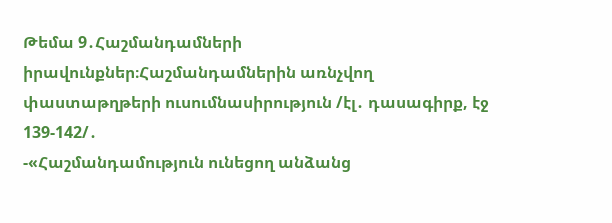Թեմա 9․Հաշմանդամների իրավունքներ։Հաշմանդամներին առնչվող փաստաթղթերի ուսումնասիրություն /էլ․ դասագիրք, էջ 139-142/․
-«Հաշմանդամություն ունեցող անձանց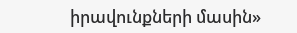իրավունքների մասին»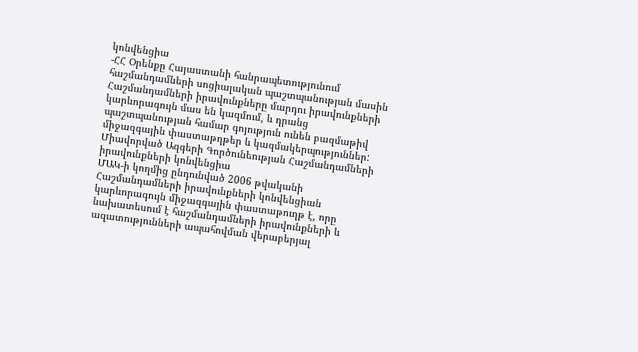կոնվենցիա
-ՀՀ Օրենքը Հայաստանի հանրապետությունում հաշմանդամների սոցիալական պաշտպանության մասին
Հաշմանդամների իրավունքները մարդու իրավունքների կարևորագույն մաս են կազմում, և դրանց պաշտպանության համար գոյություն ունեն բազմաթիվ միջազգային փաստաթղթեր և կազմակերպություններ:
Միավորված Ազգերի Գործունեության Հաշմանդամների իրավունքների կոնվենցիա
ՄԱԿ-ի կողմից ընդունված 2006 թվականի Հաշմանդամների իրավունքների կոնվենցիան կարևորագույն միջազգային փաստաթուղթ է, որը նախատեսում է հաշմանդամների իրավունքների և ազատությունների ապահովման վերաբերյալ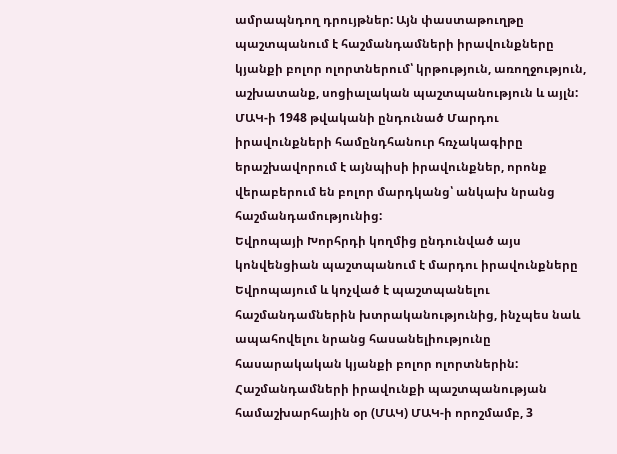ամրապնդող դրույթներ: Այն փաստաթուղթը պաշտպանում է հաշմանդամների իրավունքները կյանքի բոլոր ոլորտներում՝ կրթություն, առողջություն, աշխատանք, սոցիալական պաշտպանություն և այլն: ՄԱԿ-ի 1948 թվականի ընդունած Մարդու իրավունքների համընդհանուր հռչակագիրը երաշխավորում է այնպիսի իրավունքներ, որոնք վերաբերում են բոլոր մարդկանց՝ անկախ նրանց հաշմանդամությունից:
Եվրոպայի Խորհրդի կողմից ընդունված այս կոնվենցիան պաշտպանում է մարդու իրավունքները Եվրոպայում և կոչված է պաշտպանելու հաշմանդամներին խտրականությունից, ինչպես նաև ապահովելու նրանց հասանելիությունը հասարակական կյանքի բոլոր ոլորտներին: Հաշմանդամների իրավունքի պաշտպանության համաշխարհային օր (ՄԱԿ) ՄԱԿ-ի որոշմամբ, 3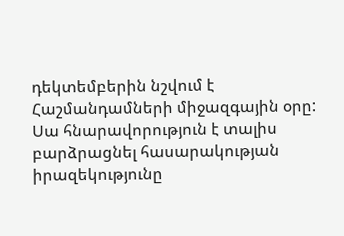դեկտեմբերին նշվում է Հաշմանդամների միջազգային օրը: Սա հնարավորություն է տալիս բարձրացնել հասարակության իրազեկությունը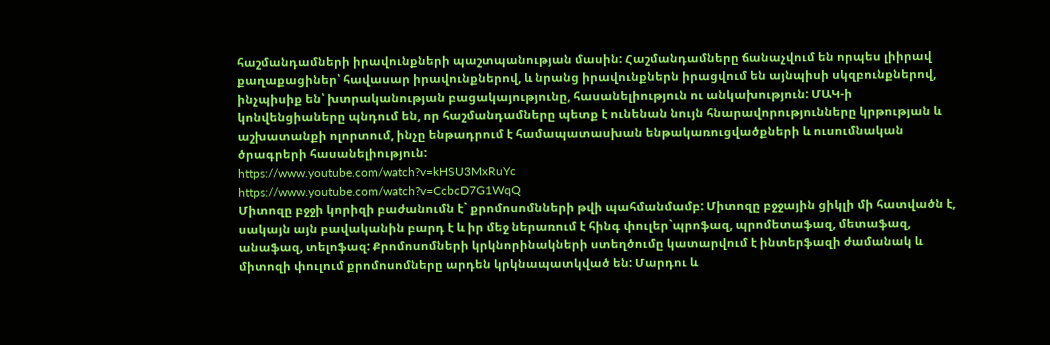հաշմանդամների իրավունքների պաշտպանության մասին: Հաշմանդամները ճանաչվում են որպես լիիրավ քաղաքացիներ՝ հավասար իրավունքներով, և նրանց իրավունքներն իրացվում են այնպիսի սկզբունքներով, ինչպիսիք են՝ խտրականության բացակայությունը, հասանելիություն ու անկախություն: ՄԱԿ-ի կոնվենցիաները պնդում են, որ հաշմանդամները պետք է ունենան նույն հնարավորությունները կրթության և աշխատանքի ոլորտում, ինչը ենթադրում է համապատասխան ենթակառուցվածքների և ուսումնական ծրագրերի հասանելիություն:
https://www.youtube.com/watch?v=kHSU3MxRuYc
https://www.youtube.com/watch?v=CcbcD7G1WqQ
Միտոզը բջջի կորիզի բաժանումն է` քրոմոսոմնների թվի պահմանմամբ: Միտոզը բջջային ցիկլի մի հատվածն է, սակայն այն բավականին բարդ է և իր մեջ ներառում է հինգ փուլեր`պրոֆազ, պրոմետաֆազ, մետաֆազ, անաֆազ, տելոֆազ: Քրոմոսոմների կրկնորինակների ստեղծումը կատարվում է ինտերֆազի ժամանակ և միտոզի փուլում քրոմոսոմները արդեն կրկնապատկված են: Մարդու և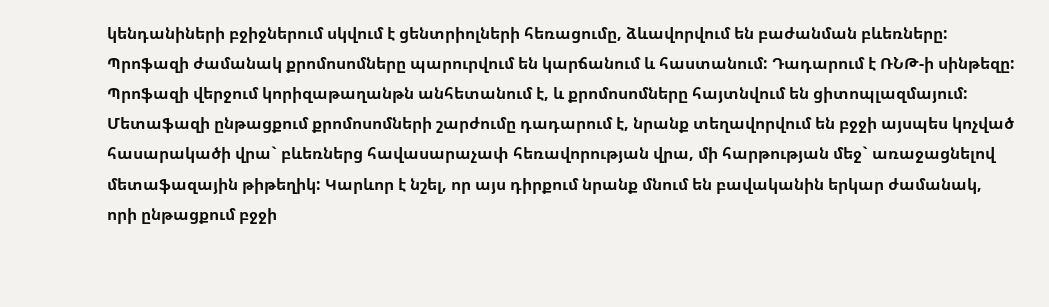կենդանիների բջիջներում սկվում է ցենտրիոլների հեռացումը, ձևավորվում են բաժանման բևեռները: Պրոֆազի ժամանակ քրոմոսոմները պարուրվում են կարճանում և հաստանում: Դադարում է ՌՆԹ-ի սինթեզը: Պրոֆազի վերջում կորիզաթաղանթն անհետանում է, և քրոմոսոմները հայտնվում են ցիտոպլազմայում: Մետաֆազի ընթացքում քրոմոսոմների շարժումը դադարում է, նրանք տեղավորվում են բջջի այսպես կոչված հասարակածի վրա` բևեռներց հավասարաչափ հեռավորության վրա, մի հարթության մեջ` առաջացնելով մետաֆազային թիթեղիկ: Կարևոր է նշել, որ այս դիրքում նրանք մնում են բավականին երկար ժամանակ, որի ընթացքում բջջի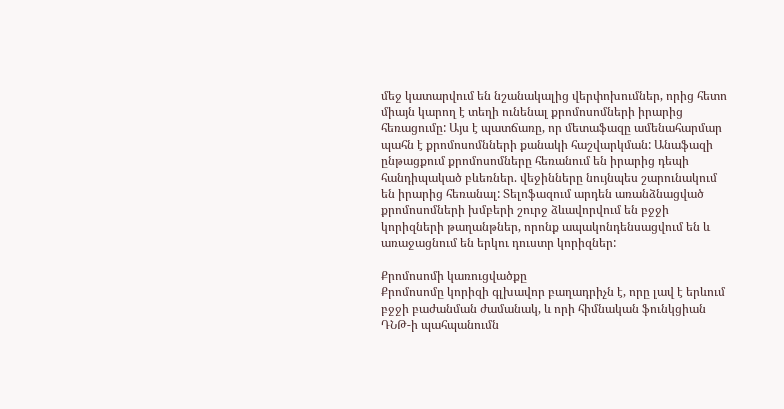մեջ կատարվում են նշանակալից վերփոխումներ, որից հետո միայն կարող է տեղի ունենալ քրոմոսոմների իրարից հեռացումը: Այս է պատճառը, որ մետաֆազը ամենահարմար պահն է քրոմոսոմնների քանակի հաշվարկման: Անաֆազի ընթացքում քրոմոսոմները հեռանում են իրարից դեպի հանդիպակած բևեռներ. վեջինները նույնպես շարունակում են իրարից հեռանալ: Տելոֆազում արդեն առանձնացված քրոմոսոմների խմբերի շուրջ ձևավորվում են բջջի կորիզների թաղանթներ, որոնք ապակոնդենսացվում են և առաջացնում են երկու դուստր կորիզներ:

Քրոմոսոմի կառուցվածքը
Քրոմոսոմը կորիզի գլխավոր բաղադրիչն է, որը լավ է երևում բջջի բաժանման ժամանակ, և որի հիմնական ֆունկցիան ԴՆԹ-ի պահպանումն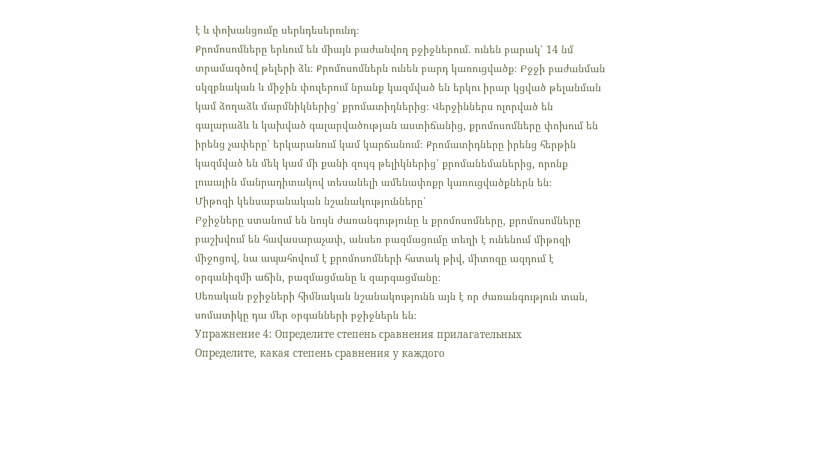է և փոխանցումը սերնդեսերունդ։
Քրոմոսոմները երևում են միայն բաժանվող բջիջներում. ունեն բարակ՝ 14 նմ տրամագծով թելերի ձև։ Քրոմոսոմներն ունեն բարդ կառուցվածք։ Բջջի բաժանման սկզբնական և միջին փուլերում նրանք կազմված են երկու իրար կցված թելանման կամ ձողաձև մարմնիկներից՝ քրոմատիդներից։ Վերջիններս ոլորված են գալարաձև և կախված գալարվածության աստիճանից, քրոմոսոմները փոխում են իրենց չափերը՝ երկարանում կամ կարճանում։ Քրոմատիդները իրենց հերթին կազմված են մեկ կամ մի քանի զույգ թելիկներից՝ քրոմանեմաներից, որոնք լուսային մանրադիտակով տեսանելի ամենափոքր կառուցվածքներն են։
Միթոզի կենսաբանական նշանակությունները՝
Բջիջները ստանում են նույն ժառանգությունը և քրոմոսոմները, քրոմոսոմները բաշխվում են հավասարաչափ, անսեռ բազմացումը տեղի է ունենում միթոզի միջոցով, նա ապահովում է քրոմոսոմների հստակ թիվ, միտոզը ազդում է օրգանիզմի աճին, բազմացմանը և զարգացմանը։
Սեռական բջիջների հիմնական նշանակությունն այն է որ ժառանգություն տան, սոմատիկը դա մեր օրգանների բջիջներն են։
Упражнение 4: Определите степень сравнения прилагательных
Определите, какая степень сравнения у каждого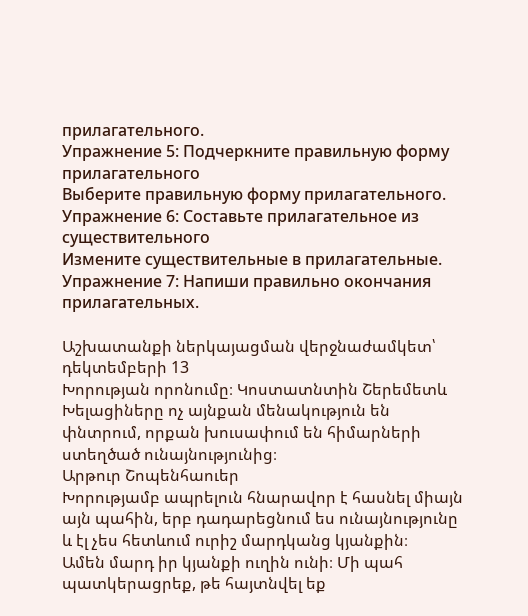прилагательного.
Упражнение 5: Подчеркните правильную форму прилагательного
Выберите правильную форму прилагательного.
Упражнение 6: Составьте прилагательное из существительного
Измените существительные в прилагательные.
Упражнение 7: Напиши правильно окончания прилагательных.

Աշխատանքի ներկայացման վերջնաժամկետ՝ դեկտեմբերի 13
Խորության որոնումը։ Կոստատնտին Շերեմետև
Խելացիները ոչ այնքան մենակություն են փնտրում, որքան խուսափում են հիմարների ստեղծած ունայնությունից։
Արթուր Շոպենհաուեր
Խորությամբ ապրելուն հնարավոր է հասնել միայն այն պահին, երբ դադարեցնում ես ունայնությունը և էլ չես հետևում ուրիշ մարդկանց կյանքին։
Ամեն մարդ իր կյանքի ուղին ունի։ Մի պահ պատկերացրեք, թե հայտնվել եք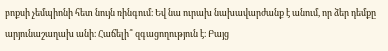բոքսի չեմպիոնի հետ նույն ռինգում։ Եվ նա ուրախ նախավարժանք է անում, որ ձեր դեմքը արյունաշաղախ անի։ Հաճելի՞ զգացողություն է։ Բայց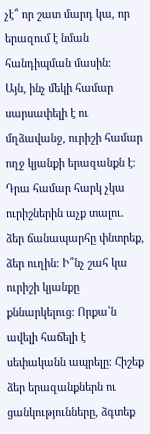չէ՞ որ շատ մարդ կա, որ երազում է նման հանդիպման մասին։
Այն, ինչ մեկի համար սարսափելի է ու մղձավանջ, ուրիշի համար ողջ կյանքի երազանքն է։ Դրա համար հարկ չկա ուրիշներին աչք տալու. ձեր ճանապարհը փնտրեք, ձեր ուղին։ Ի՞նչ շահ կա ուրիշի կյանքը քննարկելուց։ Որքա՛ն ավելի հաճելի է սեփականն ապրելը։ Հիշեք ձեր երազանքներն ու ցանկությունները, ձգտեք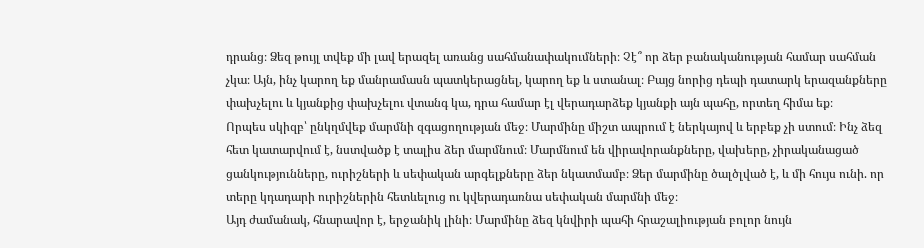դրանց։ Ձեզ թույլ տվեք մի լավ երազել առանց սահմանափակումների։ Չէ՞ որ ձեր բանականության համար սահման չկա։ Այն, ինչ կարող եք մանրամասն պատկերացնել, կարող եք և ստանալ։ Բայց նորից դեպի դատարկ երազանքները փախչելու և կյանքից փախչելու վտանգ կա, դրա համար էլ վերադարձեք կյանքի այն պահը, որտեղ հիմա եք։
Որպես սկիզբ՝ ընկղմվեք մարմնի զգացողության մեջ։ Մարմինը միշտ ապրում է ներկայով և երբեք չի ստում։ Ինչ ձեզ հետ կատարվում է, նստվածք է տալիս ձեր մարմնում։ Մարմնում են վիրավորանքները, վախերը, չիրականացած ցանկությունները, ուրիշների և սեփական արգելքները ձեր նկատմամբ։ Ձեր մարմինը ծալծլված է, և մի հույս ունի. որ տերը կդադարի ուրիշներին հետևելուց ու կվերադառնա սեփական մարմնի մեջ։
Այդ ժամանակ, հնարավոր է, երջանիկ լինի։ Մարմինը ձեզ կնվիրի պահի հրաշալիության բոլոր նույն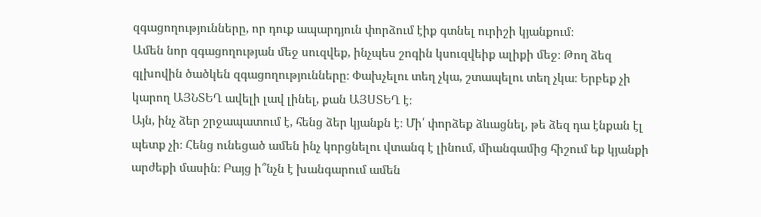զգացողությունները, որ դուք ապարդյուն փորձում էիք գտնել ուրիշի կյանքում։
Ամեն նոր զգացողության մեջ սուզվեք, ինչպես շոգին կսուզվեիք ալիքի մեջ։ Թող ձեզ գլխովին ծածկեն զգացողությունները։ Փախչելու տեղ չկա, շտապելու տեղ չկա։ Երբեք չի կարող ԱՅՆՏԵՂ ավելի լավ լինել, քան ԱՅՍՏԵՂ է։
Այն, ինչ ձեր շրջապատում է, հենց ձեր կյանքն է։ Մի՛ փորձեք ձևացնել, թե ձեզ դա էնքան էլ պետք չի։ Հենց ունեցած ամեն ինչ կորցնելու վտանգ է լինում, միանգամից հիշում եք կյանքի արժեքի մասին։ Բայց ի՞նչն է խանգարում ամեն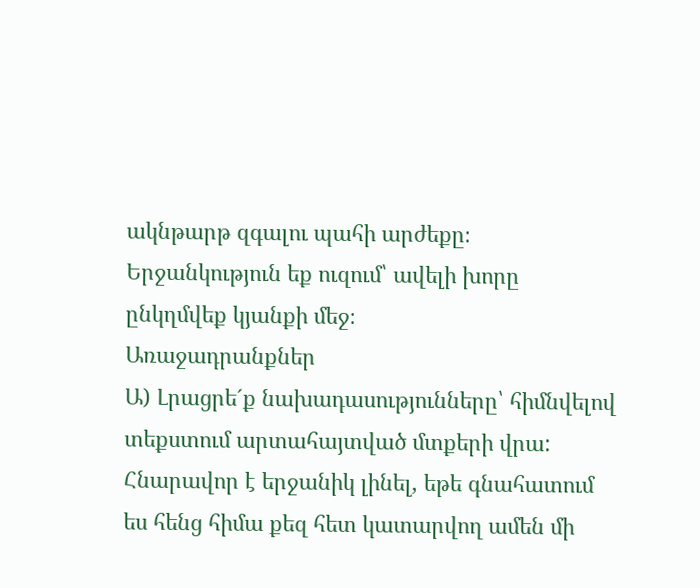ակնթարթ զգալու պահի արժեքը։
Երջանկություն եք ուզում՝ ավելի խորը ընկղմվեք կյանքի մեջ։
Առաջադրանքներ
Ա) Լրացրե´ք նախադասությունները՝ հիմնվելով տեքստում արտահայտված մտքերի վրա:
Հնարավոր է երջանիկ լինել, եթե գնահատում ես հենց հիմա քեզ հետ կատարվող ամեն մի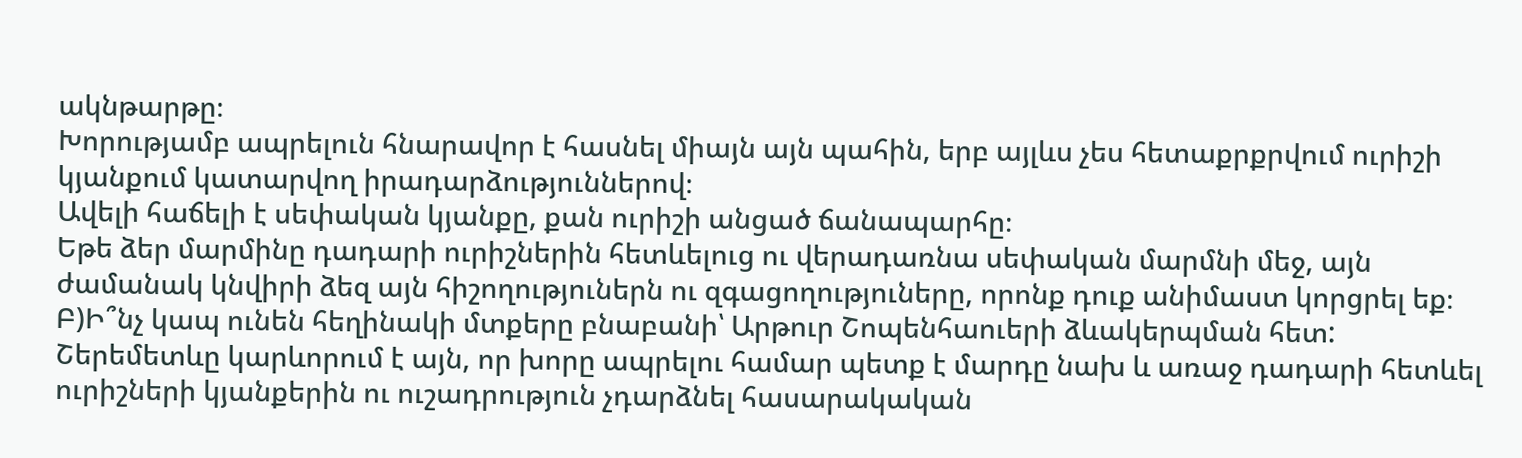ակնթարթը։
Խորությամբ ապրելուն հնարավոր է հասնել միայն այն պահին, երբ այլևս չես հետաքրքրվում ուրիշի կյանքում կատարվող իրադարձություններով։
Ավելի հաճելի է սեփական կյանքը, քան ուրիշի անցած ճանապարհը։
Եթե ձեր մարմինը դադարի ուրիշներին հետևելուց ու վերադառնա սեփական մարմնի մեջ, այն ժամանակ կնվիրի ձեզ այն հիշողություներն ու զգացողություները, որոնք դուք անիմաստ կորցրել եք։
Բ)Ի՞նչ կապ ունեն հեղինակի մտքերը բնաբանի՝ Արթուր Շոպենհաուերի ձևակերպման հետ:
Շերեմետևը կարևորում է այն, որ խորը ապրելու համար պետք է մարդը նախ և առաջ դադարի հետևել ուրիշների կյանքերին ու ուշադրություն չդարձնել հասարակական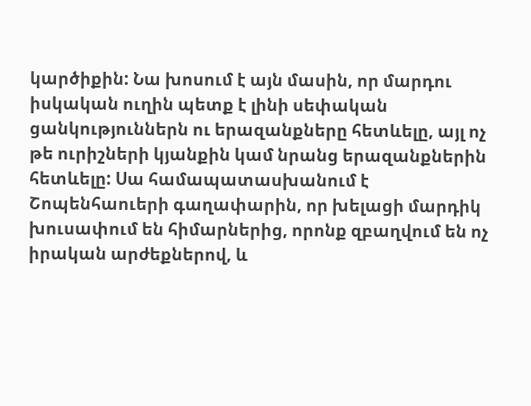կարծիքին: Նա խոսում է այն մասին, որ մարդու իսկական ուղին պետք է լինի սեփական ցանկություններն ու երազանքները հետևելը, այլ ոչ թե ուրիշների կյանքին կամ նրանց երազանքներին հետևելը: Սա համապատասխանում է Շոպենհաուերի գաղափարին, որ խելացի մարդիկ խուսափում են հիմարներից, որոնք զբաղվում են ոչ իրական արժեքներով, և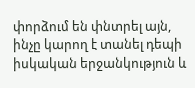փորձում են փնտրել այն, ինչը կարող է տանել դեպի իսկական երջանկություն և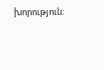խորություն: